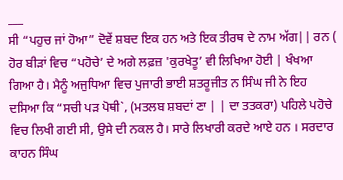___
ਸੀ “ਪਹੁਚ ਜਾਂ ਹੋਆ” ਦੋਵੇਂ ਸ਼ਬਦ ਇਕ ਹਨ ਅਤੇ ਇਕ ਤੀਰਥ ਦੇ ਨਾਮ ਅੱਗ|| ਰਨ ( ਹੋਰ ਬੀੜਾਂ ਵਿਚ “ਪਹੋਚੇ’ ਦੇ ਅਗੇ ਲਫ਼ਜ਼ 'ਕੁਰਖੇਤੂ’ ਵੀ ਲਿਖਿਆ ਹੋਈ | ਖੰਖਆ ਗਿਆ ਹੈ। ਮੈਨੂੰ ਅਜੁਧਿਆ ਵਿਚ ਪੁਜਾਰੀ ਭਾਈ ਸ਼ਤਰੂਜੀਤ ਨ ਸਿੰਘ ਜੀ ਨੇ ਇਹ ਦਸਿਆ ਕਿ “ਸਚੀ ਪੜ ਪੋਥੀ`, (ਮਤਲਬ ਸ਼ਬਦਾਂ ਣਾ | | ਦਾ ਤਤਕਰਾ) ਪਹਿਲੇ ਪਹੋਚੇ ਵਿਚ ਲਿਖੀ ਗਈ ਸੀ, ਉਸੇ ਦੀ ਨਕਲ ਹੈ। ਸਾਰੇ ਲਿਖਾਰੀ ਕਰਦੇ ਆਏ ਹਨ । ਸਰਦਾਰ ਕਾਹਨ ਸਿੰਘ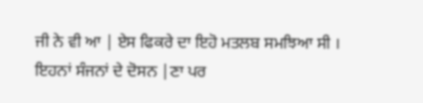ਜੀ ਨੇ ਵੀ ਆ | ਏਸ ਫਿਕਰੇ ਦਾ ਇਹੋ ਮਤਲਬ ਸਮਝਿਆ ਸੀ । ਇਹਨਾਂ ਸੰਜਨਾਂ ਦੇ ਦੋਸਨ |ਣਾ ਪਰ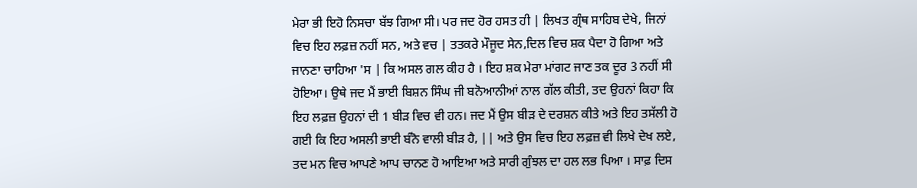ਮੇਰਾ ਭੀ ਇਹੋ ਨਿਸਚਾ ਬੱਝ ਗਿਆ ਸੀ। ਪਰ ਜਦ ਹੋਰ ਹਸਤ ਹੀ | ਲਿਖਤ ਗ੍ਰੰਥ ਸਾਹਿਬ ਦੇਖੇ, ਜਿਨਾਂ ਵਿਚ ਇਹ ਲਫ਼ਜ਼ ਨਹੀਂ ਸਨ, ਅਤੇ ਵਚ | ਤਤਕਰੇ ਮੌਜੂਦ ਸੇਨ,ਦਿਲ ਵਿਚ ਸ਼ਕ ਪੈਦਾ ਹੋ ਗਿਆ ਅਤੇ ਜਾਨਣਾ ਚਾਹਿਆ 'ਸ | ਕਿ ਅਸਲ ਗਲ ਕੀਹ ਹੈ । ਇਹ ਸ਼ਕ ਮੇਰਾ ਮਾਂਗਟ ਜਾਣ ਤਕ ਦੂਰ 3 ਨਹੀਂ ਸੀ ਹੋਇਆ। ਉਥੇ ਜਦ ਮੈਂ ਭਾਈ ਬਿਸ਼ਨ ਸਿੰਘ ਜੀ ਬਨੋਆਨੀਆਂ ਨਾਲ ਗੱਲ ਕੀਤੀ, ਤਦ ਉਹਨਾਂ ਕਿਹਾ ਕਿ ਇਹ ਲਫ਼ਜ਼ ਉਹਨਾਂ ਦੀ 1 ਬੀੜ ਵਿਚ ਵੀ ਹਨ। ਜਦ ਮੈਂ ਉਸ ਬੀੜ ਦੇ ਦਰਸ਼ਨ ਕੀਤੇ ਅਤੇ ਇਹ ਤਸੱਲੀ ਹੋ ਗਈ ਕਿ ਇਹ ਅਸਲੀ ਭਾਈ ਬੰਨੋ ਵਾਲੀ ਬੀੜ ਹੈ, || ਅਤੇ ਉਸ ਵਿਚ ਇਹ ਲਫ਼ਜ਼ ਵੀ ਲਿਖੇ ਦੇਖ ਲਏ, ਤਦ ਮਨ ਵਿਚ ਆਪਣੇ ਆਪ ਚਾਨਣ ਹੋ ਆਇਆ ਅਤੇ ਸਾਰੀ ਗੁੰਝਲ ਦਾ ਹਲ ਲਭ ਪਿਆ । ਸਾਫ਼ ਦਿਸ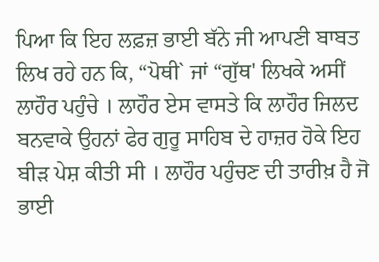ਪਿਆ ਕਿ ਇਹ ਲਫ਼ਜ਼ ਭਾਈ ਬੱਨੇ ਜੀ ਆਪਣੀ ਬਾਬਤ ਲਿਖ ਰਹੇ ਹਨ ਕਿ, “ਪੋਥੀ` ਜਾਂ “ਗੁੱਥ' ਲਿਖਕੇ ਅਸੀਂ ਲਾਹੌਰ ਪਹੁੰਚੇ । ਲਾਹੌਰ ਏਸ ਵਾਸਤੇ ਕਿ ਲਾਹੌਰ ਜਿਲਦ ਬਨਵਾਕੇ ਉਹਨਾਂ ਫੇਰ ਗੁਰੂ ਸਾਹਿਬ ਦੇ ਹਾਜ਼ਰ ਹੋਕੇ ਇਹ ਬੀੜ ਪੇਸ਼ ਕੀਤੀ ਸੀ । ਲਾਹੌਰ ਪਹੁੰਚਣ ਦੀ ਤਾਰੀਖ਼ ਹੈ ਜੋ ਭਾਈ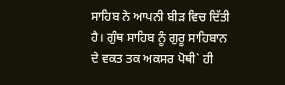ਸਾਹਿਬ ਨੇ ਆਪਨੀ ਬੀੜ ਵਿਚ ਦਿੱਤੀ ਹੈ। ਗੁੰਥ ਸਾਹਿਬ ਨੂੰ ਗੁਰੂ ਸਾਹਿਬਾਨ ਦੇ ਵਕਤ ਤਕ ਅਕਸਰ ਪੋਥੀ` ਹੀ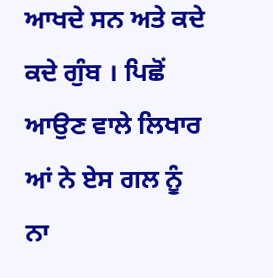ਆਖਦੇ ਸਨ ਅਤੇ ਕਦੇ ਕਦੇ ਗੁੰਬ । ਪਿਛੋਂ ਆਉਣ ਵਾਲੇ ਲਿਖਾਰ ਆਂ ਨੇ ਏਸ ਗਲ ਨੂੰ ਨਾ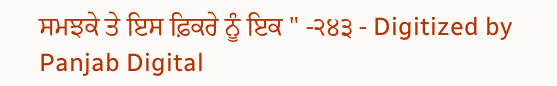ਸਮਝਕੇ ਤੇ ਇਸ ਫ਼ਿਕਰੇ ਨੂੰ ਇਕ " -੨੪੩ - Digitized by Panjab Digital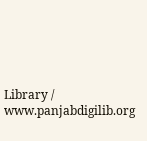Library / www.panjabdigilib.org